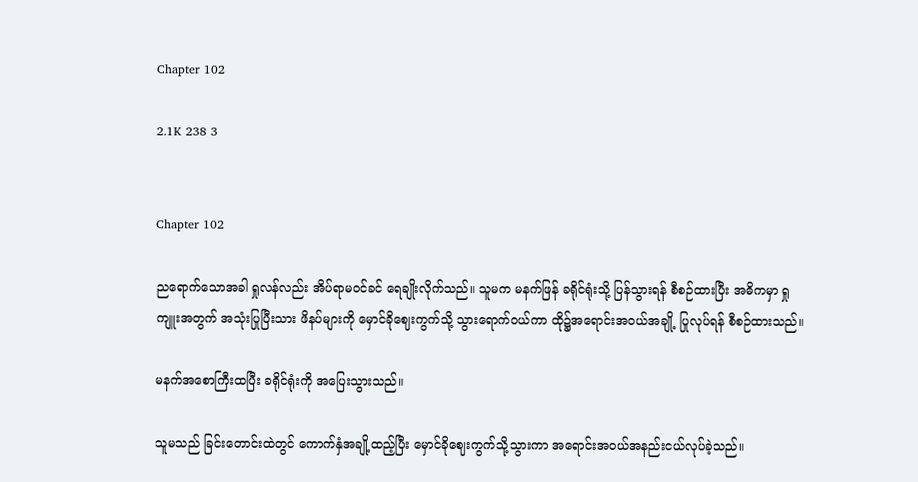Chapter 102

2.1K 238 3


Chapter 102

ညရောက်သောအခါ ရှုလန်လည်း အိပ်ရာမဝင်ခင် ရေချိုးလိုက်သည်။ သူမက မနက်ဖြန် ခရိုင်ရုံးသို့ ပြန်သွားရန် စီစဉ်ထားပြီး အဓိကမှာ ရှုကျူးအတွက် အသုံးပြုပြီးသား ဖိနပ်များကို မှောင်ခိုဈေးကွက်သို့ သွားရောက်ဝယ်ကာ ထို၌အရောင်းအ၀ယ်အချို့ ပြုလုပ်ရန် စီစဉ်ထားသည်။

မနက်အစောကြီးထပြီး ခရိုင်ရုံးကို အပြေးသွားသည်။

သူမသည် ခြင်းတောင်းထဲတွင် ကောက်နှံအချို့ထည့်ပြီး မှောင်ခိုဈေးကွက်သို့သွားကာ အရောင်းအ၀ယ်အနည်းငယ်လုပ်ခဲ့သည်။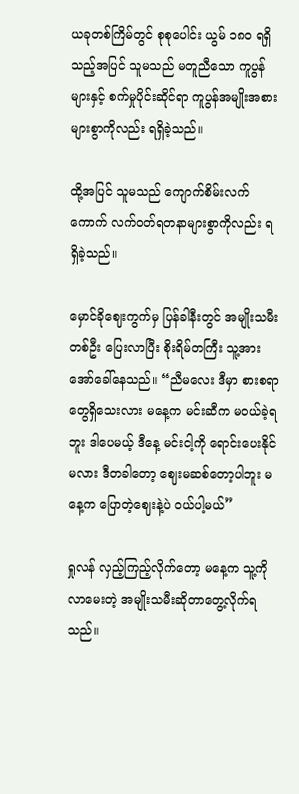ယခုတစ်ကြိမ်တွင် စုစုပေါင်း ယွမ် ၁၈၀ ရရှိသည့်အပြင် သူမသည် မတူညီသော ကူပွန်များနှင့် စက်မှုပိုင်းဆိုင်ရာ ကူပွန်အမျိုးအစား များစွာကိုလည်း ရရှိခဲ့သည်။

ထို့အပြင် သူမသည် ကျောက်စိမ်းလက်ကောက် လက်ဝတ်ရတနာများစွာကိုလည်း ရရှိခဲ့သည်။

မှောင်ခိုဈေးကွက်မှ ပြန်ခါနီးတွင် အမျိုးသမီးတစ်ဦး ပြေးလာပြီး စိုးရိမ်တကြီး သူ့အားအော်ခေါ်နေသည်။ “ညီမလေး ဒီမှာ စားစရာတွေရှိသေးလား မနေ့က မင်းဆီက မဝယ်ခဲ့ရဘူး ဒါပေမယ့် ဒီနေ့ မင်းငါ့ကို ရောင်းပေးနိုင်မလား ဒီတခါတော့ ဈေးမဆစ်တော့ပါဘူး မနေ့က ပြောတဲ့ဈေးနဲ့ပဲ ဝယ်ပါ့မယ်”

ရှုလန် လှည့်ကြည့်လိုက်တော့ မနေ့က သူ့ကိုလာမေးတဲ့ အမျိုးသမီးဆိုတာတွေ့လိုက်ရသည်။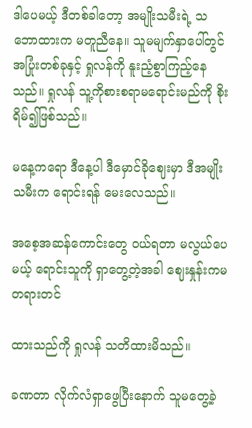ဒါပေမယ့် ဒီတစ်ခါတော့ အမျိုးသမီးရဲ့ သဘောထားက မတူညီ‌နေ။ သူမမျက်နှာပေါ်တွင် အပြုံးတစ်ခုနှင့် ရှုလန်ကို နူးညံ့စွာကြည့်နေသည်။ ရှုလန် သူ့ကိုစားစရာမရောင်းမည်ကို စိုးရိမ်၍ဖြစ်သည်။

မနေ့ကရော ဒီနေ့ပါ ဒီမှောင်ခိုဈေးမှာ ဒီအမျိုးသမီးက ရောင်းရန် မေးလေသည်။

အစေ့အဆန်ကောင်းတွေ ဝယ်ရတာ မလွယ်ပေမယ့် ရောင်းသူကို ရှာတွေ့တဲ့အခါ ဈေးနှုန်းကမတရားတင်

ထားသည်ကို ရှုလန် သတိထားမိသည်။

ခဏတာ လိုက်လံရှာဖွေပြီးနောက် သူမတွေ့ခဲ့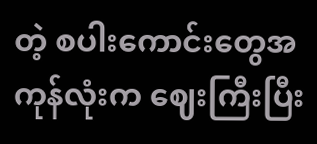တဲ့ စပါးကောင်းတွေအကုန်လုံးက ဈေးကြီးပြီး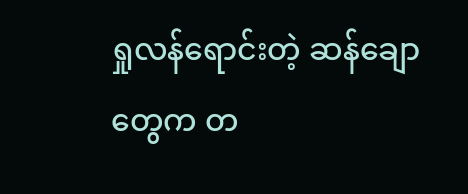ရှုလန်ရောင်းတဲ့ ဆန်ချောတွေက တ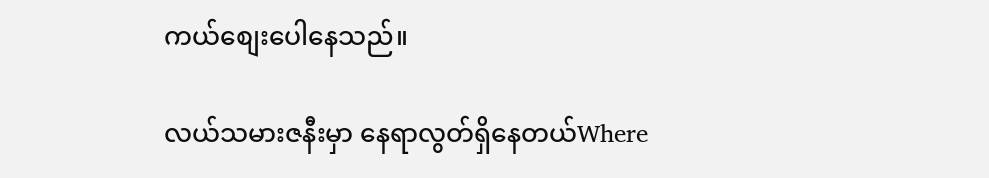ကယ်စျေးပေါနေသည်။

လယ်သမားဇနီးမှာ နေရာလွတ်ရှိနေတယ်Where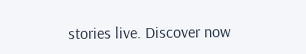stories live. Discover now